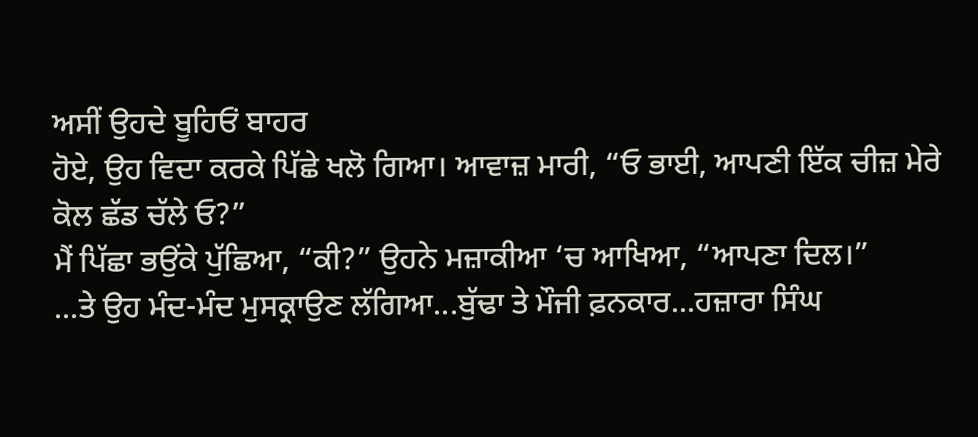ਅਸੀਂ ਉਹਦੇ ਬੂਹਿਓਂ ਬਾਹਰ
ਹੋਏ, ਉਹ ਵਿਦਾ ਕਰਕੇ ਪਿੱਛੇ ਖਲੋ ਗਿਆ। ਆਵਾਜ਼ ਮਾਰੀ, “ਓ ਭਾਈ, ਆਪਣੀ ਇੱਕ ਚੀਜ਼ ਮੇਰੇ
ਕੋਲ ਛੱਡ ਚੱਲੇ ਓ?”
ਮੈਂ ਪਿੱਛਾ ਭਉਂਕੇ ਪੁੱਛਿਆ, “ਕੀ?” ਉਹਨੇ ਮਜ਼ਾਕੀਆ ‘ਚ ਆਖਿਆ, “ਆਪਣਾ ਦਿਲ।”
...ਤੇ ਉਹ ਮੰਦ-ਮੰਦ ਮੁਸਕ੍ਰਾਉਣ ਲੱਗਿਆ...ਬੁੱਢਾ ਤੇ ਮੌਜੀ ਫ਼ਨਕਾਰ...ਹਜ਼ਾਰਾ ਸਿੰਘ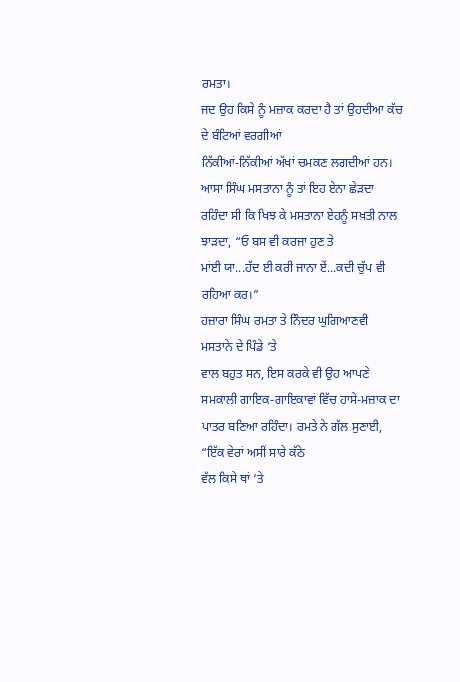ਰਮਤਾ।
ਜਦ ਉਹ ਕਿਸੇ ਨੂੰ ਮਜ਼ਾਕ ਕਰਦਾ ਹੈ ਤਾਂ ਉਹਦੀਆ ਕੱਚ ਦੇ ਬੰਟਿਆਂ ਵਰਗੀਆਂ
ਨਿੱਕੀਆਂ-ਨਿੱਕੀਆਂ ਅੱਖਾਂ ਚਮਕਣ ਲਗਦੀਆਂ ਹਨ। ਆਸਾ ਸਿੰਘ ਮਸਤਾਨਾ ਨੂੰ ਤਾਂ ਇਹ ਏਨਾ ਛੇੜਦਾ
ਰਹਿੰਦਾ ਸੀ ਕਿ ਖਿਝ ਕੇ ਮਸਤਾਨਾ ਏਹਨੂੰ ਸਖ਼ਤੀ ਨਾਲ ਝਾੜਦਾ, “ਓ ਬਸ ਵੀ ਕਰਜਾ ਹੁਣ ਤੇ
ਮਾਂਈ ਯਾ...ਹੱਦ ਈ ਕਰੀ ਜਾਨਾ ਏਂ...ਕਦੀ ਚੁੱਪ ਵੀ ਰਹਿਆ ਕਰ।”
ਹਜ਼ਾਰਾ ਸਿੰਘ ਰਮਤਾ ਤੇ ਨਿੰਦਰ ਘੁਗਿਆਣਵੀ
ਮਸਤਾਨੇ ਦੇ ਪਿੰਡੇ ‘ਤੇ
ਵਾਲ ਬਹੁਤ ਸਨ, ਇਸ ਕਰਕੇ ਵੀ ਉਹ ਆਪਣੇ ਸਮਕਾਲੀ ਗਾਇਕ-ਗਾਇਕਾਵਾਂ ਵਿੱਚ ਹਾਸੇ-ਮਜ਼ਾਕ ਦਾ
ਪਾਤਰ ਬਣਿਆ ਰਹਿੰਦਾ। ਰਮਤੇ ਨੇ ਗੱਲ ਸੁਣਾਈ, “ਇੱਕ ਵੇਰਾਂ ਅਸੀਂ ਸਾਰੇ ਕੱਠੇ
ਵੱਲ ਕਿਸੇ ਥਾਂ ‘ਤੇ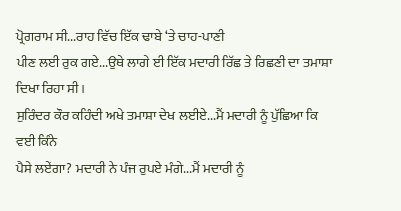ਪ੍ਰੋਗਰਾਮ ਸੀ...ਰਾਹ ਵਿੱਚ ਇੱਕ ਢਾਬੇ ‘ਤੇ ਚਾਹ-ਪਾਣੀ
ਪੀਣ ਲਈ ਰੁਕ ਗਏ...ਉਥੇ ਲਾਗੇ ਈ ਇੱਕ ਮਦਾਰੀ ਰਿੱਛ ਤੇ ਰਿਛਣੀ ਦਾ ਤਮਾਸ਼ਾ ਦਿਖਾ ਰਿਹਾ ਸੀ।
ਸੁਰਿੰਦਰ ਕੌਰ ਕਹਿੰਦੀ ਅਖੇ ਤਮਾਸ਼ਾ ਦੇਖ ਲਈਏ...ਮੈਂ ਮਦਾਰੀ ਨੂੰ ਪੁੱਛਿਆ ਕਿ ਵਈ ਕਿੰਨੇ
ਪੈਸੇ ਲਏਂਗਾ? ਮਦਾਰੀ ਨੇ ਪੰਜ ਰੁਪਏ ਮੰਗੇ...ਮੈਂ ਮਦਾਰੀ ਨੂੰ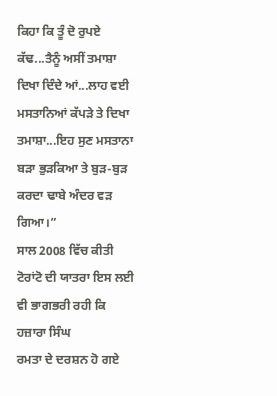ਕਿਹਾ ਕਿ ਤੂੰ ਦੋ ਰੁਪਏ
ਕੱਢ...ਤੈਨੂੰ ਅਸੀਂ ਤਮਾਸ਼ਾ ਦਿਖਾ ਦਿੰਦੇ ਆਂ...ਲਾਹ ਵਈ ਮਸਤਾਨਿਆਂ ਕੱਪੜੇ ਤੇ ਦਿਖਾ
ਤਮਾਸ਼ਾ...ਇਹ ਸੁਣ ਮਸਤਾਨਾ ਬੜਾ ਭੁੜਕਿਆ ਤੇ ਬੁੜ-ਬੁੜ ਕਰਦਾ ਢਾਬੇ ਅੰਦਰ ਵੜ ਗਿਆ।”
ਸਾਲ 2008 ਵਿੱਚ ਕੀਤੀ ਟੋਰਾਂਟੋ ਦੀ ਯਾਤਰਾ ਇਸ ਲਈ ਵੀ ਭਾਗਭਰੀ ਰਹੀ ਕਿ ਹਜ਼ਾਰਾ ਸਿੰਘ
ਰਮਤਾ ਦੇ ਦਰਸ਼ਨ ਹੋ ਗਏ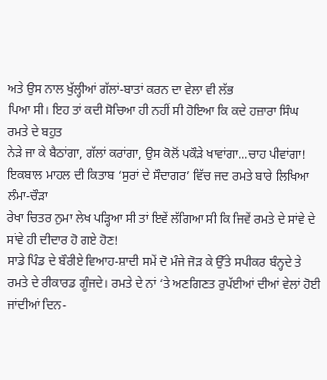ਅਤੇ ਉਸ ਨਾਲ ਖੁੱਲ੍ਹੀਆਂ ਗੱਲਾਂ-ਬਾਤਾਂ ਕਰਨ ਦਾ ਵੇਲਾ ਵੀ ਲੱਭ
ਪਿਆ ਸੀ। ਇਹ ਤਾਂ ਕਦੀ ਸੋਚਿਆ ਹੀ ਨਹੀਂ ਸੀ ਹੋਇਆ ਕਿ ਕਦੇ ਹਜ਼ਾਰਾ ਸਿੰਘ ਰਮਤੇ ਦੇ ਬਹੁਤ
ਨੇੜੇ ਜਾ ਕੇ ਬੈਠਾਂਗਾ, ਗੱਲਾਂ ਕਰਾਂਗਾ, ਉਸ ਕੋਲੋਂ ਪਕੌੜੇ ਖਾਵਾਂਗਾ...ਚਾਹ ਪੀਵਾਂਗਾ!
ਇਕਬਾਲ ਮਾਹਲ ਦੀ ਕਿਤਾਬ ‘ਸੁਰਾਂ ਦੇ ਸੌਦਾਗਰ’ ਵਿੱਚ ਜਦ ਰਮਤੇ ਬਾਰੇ ਲਿਖਿਆ ਲੰਮਾ-ਚੌੜਾ
ਰੇਖਾ ਚਿਤਰ ਨੁਮਾ ਲੇਖ ਪੜ੍ਹਿਆ ਸੀ ਤਾਂ ਇਵੇਂ ਲੱਗਿਆ ਸੀ ਕਿ ਜਿਵੇਂ ਰਮਤੇ ਦੇ ਸਾਂਵੇ ਦੇ
ਸਾਂਵੇ ਹੀ ਦੀਦਾਰ ਹੋ ਗਏ ਹੋਣ!
ਸਾਡੇ ਪਿੰਡ ਦੇ ਬੌਰੀਏ ਵਿਆਹ-ਸ਼ਾਦੀ ਸਮੇਂ ਦੋ ਮੰਜੇ ਜੋੜ ਕੇ ਉੱਤੇ ਸਪੀਕਰ ਬੰਨ੍ਹਦੇ ਤੇ
ਰਮਤੇ ਦੇ ਰੀਕਾਰਡ ਗੂੰਜਦੇ। ਰਮਤੇ ਦੇ ਨਾਂ ‘ਤੇ ਅਣਗਿਣਤ ਰੁਪੱਈਆਂ ਦੀਆਂ ਵੇਲਾਂ ਹੋਈ
ਜਾਂਦੀਆਂ ਦਿਨ-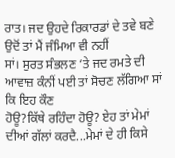ਰਾਤ। ਜਦ ਉਹਦੇ ਰਿਕਾਰਡਾਂ ਦੇ ਤਵੇ ਬਣੇ ਉਦੋਂ ਤਾਂ ਮੈਂ ਜੰਮਿਆ ਵੀ ਨਹੀਂ
ਸਾਂ। ਸੁਰਤ ਸੰਭਲਣ ‘ਤੇ ਜਦ ਰਮਤੇ ਦੀ ਆਵਾਜ਼ ਕੰਨੀਂ ਪਈ ਤਾਂ ਸੋਚਣ ਲੱਗਿਆ ਸਾਂ ਕਿ ਇਹ ਕੌਣ
ਹੋਊ?ਕਿੱਥੇ ਰਹਿੰਦਾ ਹੋਊ? ਏਹ ਤਾਂ ਮੇਮਾਂ ਦੀਆਂ ਗੱਲਾਂ ਕਰਦੈ...ਮੇਮਾਂ ਦੇ ਹੀ ਕਿਸੇ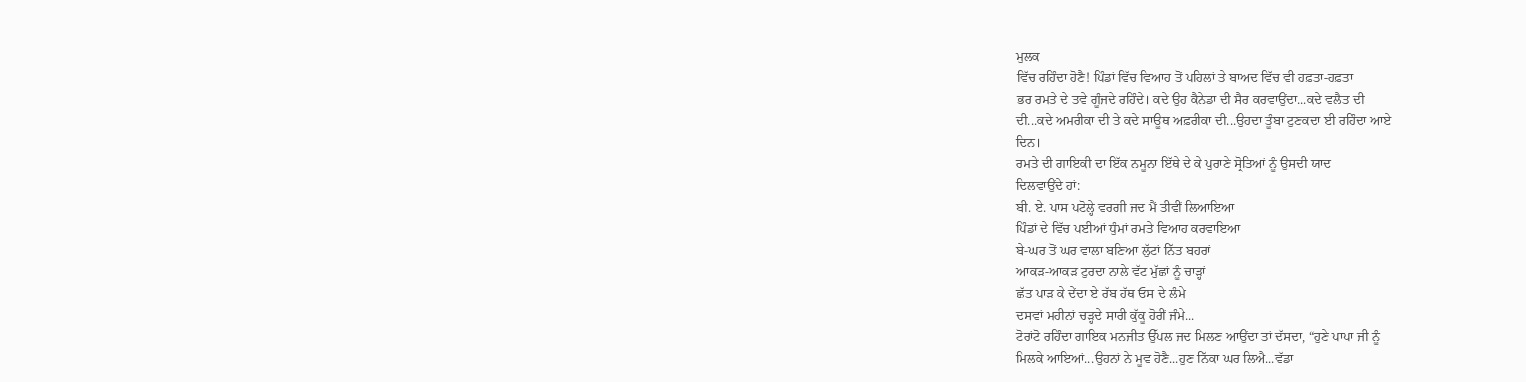ਮੁਲਕ
ਵਿੱਚ ਰਹਿੰਦਾ ਹੋਣੈ! ਪਿੰਡਾਂ ਵਿੱਚ ਵਿਆਹ ਤੋਂ ਪਹਿਲਾਂ ਤੇ ਬਾਅਦ ਵਿੱਚ ਵੀ ਹਫ਼ਤਾ-ਹਫ਼ਤਾ
ਭਰ ਰਮਤੇ ਦੇ ਤਵੇ ਗੂੰਜਦੇ ਰਹਿੰਦੇ। ਕਦੇ ਉਹ ਕੈਨੇਡਾ ਦੀ ਸੈਰ ਕਰਵਾਉਂਦਾ...ਕਦੇ ਵਲੈਤ ਦੀ
ਦੀ...ਕਦੇ ਅਮਰੀਕਾ ਦੀ ਤੇ ਕਦੇ ਸਾਊਥ ਅਫ਼ਰੀਕਾ ਦੀ...ਉਹਦਾ ਤੂੰਬਾ ਟੁਣਕਦਾ ਈ ਰਹਿੰਦਾ ਆਏ
ਦਿਨ।
ਰਮਤੇ ਦੀ ਗਾਇਕੀ ਦਾ ਇੱਕ ਨਮੂਨਾ ਇੱਥੇ ਦੇ ਕੇ ਪੁਰਾਣੇ ਸ੍ਰੋਤਿਆਂ ਨੂੰ ਉਸਦੀ ਯਾਦ
ਦਿਲਵਾਉਂਦੇ ਹਾਂ:
ਬੀ. ਏ. ਪਾਸ ਪਟੋਲ੍ਹੇ ਵਰਗੀ ਜਦ ਮੈਂ ਤੀਵੀਂ ਲਿਆਇਆ
ਪਿੰਡਾਂ ਦੇ ਵਿੱਚ ਪਈਆਂ ਧੁੰਮਾਂ ਰਮਤੇ ਵਿਆਹ ਕਰਵਾਇਆ
ਬੇ-ਘਰ ਤੋਂ ਘਰ ਵਾਲਾ ਬਣਿਆ ਲੁੱਟਾਂ ਨਿੱਤ ਬਹਰਾਂ
ਆਕੜ-ਆਕੜ ਟੁਰਦਾ ਨਾਲੇ ਵੱਟ ਮੁੱਛਾਂ ਨੂੰ ਚਾੜ੍ਹਾਂ
ਛੱਤ ਪਾੜ ਕੇ ਦੇਂਦਾ ਏ ਰੱਬ ਹੱਥ ਓਸ ਦੇ ਲੰਮੇ
ਦਸਵਾਂ ਮਹੀਨਾਂ ਚੜ੍ਹਦੇ ਸਾਰੀ ਕੁੱਕੂ ਹੋਰੀਂ ਜੰਮੇ...
ਟੋਰਾਂਟੋ ਰਹਿੰਦਾ ਗਾਇਕ ਮਨਜੀਤ ਉੱਪਲ ਜਦ ਮਿਲਣ ਆਉਂਦਾ ਤਾਂ ਦੱਸਦਾ, “ਹੁਣੇ ਪਾਪਾ ਜੀ ਨੂੰ
ਮਿਲਕੇ ਆਇਆਂ...ਉਹਨਾਂ ਨੇ ਮੂਵ ਹੋਣੈ...ਹੁਣ ਨਿੱਕਾ ਘਰ ਲਿਐ...ਵੱਡਾ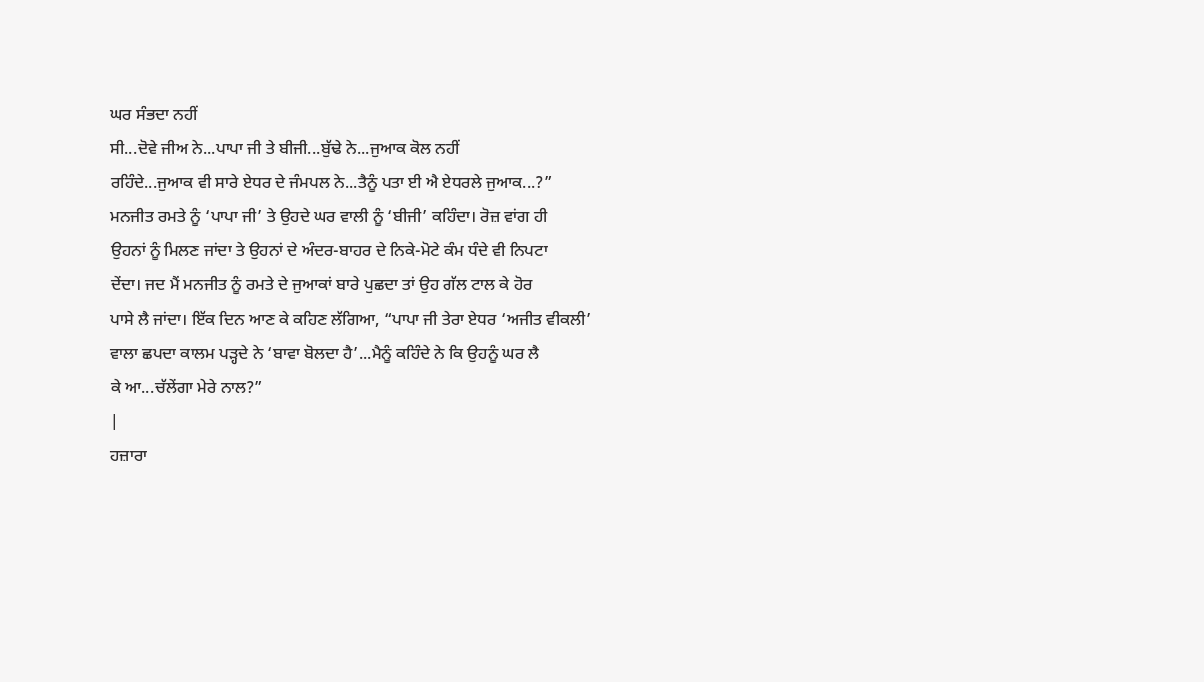ਘਰ ਸੰਭਦਾ ਨਹੀਂ
ਸੀ...ਦੋਵੇ ਜੀਅ ਨੇ...ਪਾਪਾ ਜੀ ਤੇ ਬੀਜੀ...ਬੁੱਢੇ ਨੇ...ਜੁਆਕ ਕੋਲ ਨਹੀਂ
ਰਹਿੰਦੇ...ਜੁਆਕ ਵੀ ਸਾਰੇ ਏਧਰ ਦੇ ਜੰਮਪਲ ਨੇ...ਤੈਨੂੰ ਪਤਾ ਈ ਐ ਏਧਰਲੇ ਜੁਆਕ...?”
ਮਨਜੀਤ ਰਮਤੇ ਨੂੰ ‘ਪਾਪਾ ਜੀ’ ਤੇ ਉਹਦੇ ਘਰ ਵਾਲੀ ਨੂੰ ‘ਬੀਜੀ’ ਕਹਿੰਦਾ। ਰੋਜ਼ ਵਾਂਗ ਹੀ
ਉਹਨਾਂ ਨੂੰ ਮਿਲਣ ਜਾਂਦਾ ਤੇ ਉਹਨਾਂ ਦੇ ਅੰਦਰ-ਬਾਹਰ ਦੇ ਨਿਕੇ-ਮੋਟੇ ਕੰਮ ਧੰਦੇ ਵੀ ਨਿਪਟਾ
ਦੇਂਦਾ। ਜਦ ਮੈਂ ਮਨਜੀਤ ਨੂੰ ਰਮਤੇ ਦੇ ਜੁਆਕਾਂ ਬਾਰੇ ਪੁਛਦਾ ਤਾਂ ਉਹ ਗੱਲ ਟਾਲ ਕੇ ਹੋਰ
ਪਾਸੇ ਲੈ ਜਾਂਦਾ। ਇੱਕ ਦਿਨ ਆਣ ਕੇ ਕਹਿਣ ਲੱਗਿਆ, “ਪਾਪਾ ਜੀ ਤੇਰਾ ਏਧਰ ‘ਅਜੀਤ ਵੀਕਲੀ’
ਵਾਲਾ ਛਪਦਾ ਕਾਲਮ ਪੜ੍ਹਦੇ ਨੇ ‘ਬਾਵਾ ਬੋਲਦਾ ਹੈ’...ਮੈਨੂੰ ਕਹਿੰਦੇ ਨੇ ਕਿ ਉਹਨੂੰ ਘਰ ਲੈ
ਕੇ ਆ...ਚੱਲੇਂਗਾ ਮੇਰੇ ਨਾਲ?”
|
ਹਜ਼ਾਰਾ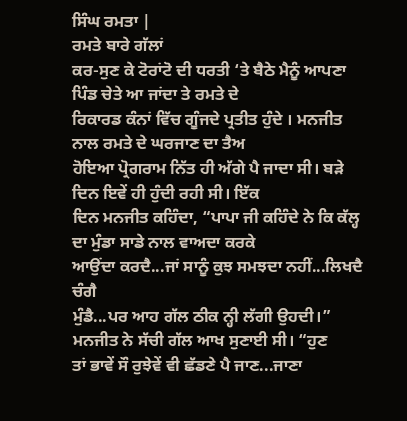ਸਿੰਘ ਰਮਤਾ |
ਰਮਤੇ ਬਾਰੇ ਗੱਲਾਂ
ਕਰ-ਸੁਣ ਕੇ ਟੋਰਾਂਟੋ ਦੀ ਧਰਤੀ ‘ਤੇ ਬੈਠੇ ਮੈਨੂੰ ਆਪਣਾ ਪਿੰਡ ਚੇਤੇ ਆ ਜਾਂਦਾ ਤੇ ਰਮਤੇ ਦੇ
ਰਿਕਾਰਡ ਕੰਨਾਂ ਵਿੱਚ ਗੂੰਜਦੇ ਪ੍ਰਤੀਤ ਹੁੰਦੇ । ਮਨਜੀਤ ਨਾਲ ਰਮਤੇ ਦੇ ਘਰਜਾਣ ਦਾ ਤੈਅ
ਹੋਇਆ ਪ੍ਰੋਗਰਾਮ ਨਿੱਤ ਹੀ ਅੱਗੇ ਪੈ ਜਾਦਾ ਸੀ। ਬੜੇ ਦਿਨ ਇਵੇਂ ਹੀ ਹੁੰਦੀ ਰਹੀ ਸੀ। ਇੱਕ
ਦਿਨ ਮਨਜੀਤ ਕਹਿੰਦਾ, “ਪਾਪਾ ਜੀ ਕਹਿੰਦੇ ਨੇ ਕਿ ਕੱਲ੍ਹ ਦਾ ਮੁੰਡਾ ਸਾਡੇ ਨਾਲ ਵਾਅਦਾ ਕਰਕੇ
ਆਉਂਦਾ ਕਰਦੈ...ਜਾਂ ਸਾਨੂੰ ਕੁਝ ਸਮਝਦਾ ਨਹੀਂ...ਲਿਖਦੈ ਚੰਗੈ
ਮੁੰਡੈ...ਪਰ ਆਹ ਗੱਲ ਠੀਕ ਨ੍ਹੀ ਲੱਗੀ ਉਹਦੀ।” ਮਨਜੀਤ ਨੇ ਸੱਚੀ ਗੱਲ ਆਖ ਸੁਣਾਈ ਸੀ। “ਹੁਣ
ਤਾਂ ਭਾਵੇਂ ਸੌ ਰੁਝੇਵੇਂ ਵੀ ਛੱਡਣੇ ਪੈ ਜਾਣ...ਜਾਣਾ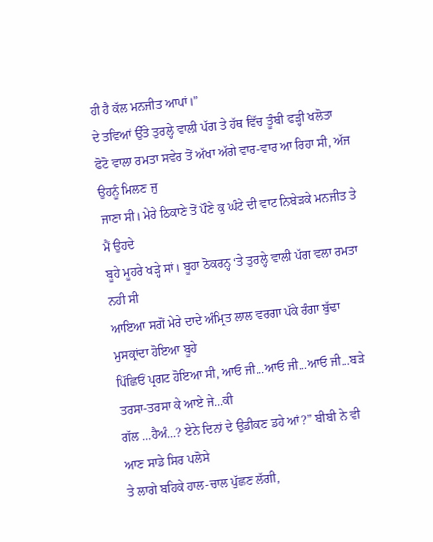ਹੀ ਹੈ ਕੱਲ ਮਨਜੀਤ ਆਪਾਂ।”
ਦੇ ਤਵਿਆਂ ਉੱਤੇ ਤੁਰਲ੍ਹੇ ਵਾਲੀ ਪੱਗ ਤੇ ਹੱਥ ਵਿੱਚ ਤੂੰਬੀ ਫੜ੍ਹੀ ਖਲੋਤਾ
ਫੋਟੋ ਵਾਲਾ ਰਮਤਾ ਸਵੇਰ ਤੋਂ ਅੱਖਾ ਅੱਗੇ ਵਾਰ-ਵਾਰ ਆ ਰਿਹਾ ਸੀ, ਅੱਜ ਉਹਨੂੰ ਮਿਲਣ ਜੁ
ਜਾਣਾ ਸੀ। ਮੇਰੇ ਠਿਕਾਣੇ ਤੋਂ ਪੌਣੇ ਕੁ ਘੰਟੇ ਦੀ ਵਾਟ ਨਿਬੇੜਕੇ ਮਨਜੀਤ ਤੇ ਮੈਂ ਉਹਦੇ
ਬੂਹੇ ਮੂਹਰੇ ਖੜ੍ਹੇ ਸਾਂ। ਬੂਹਾ ਠੋਕਰਨ੍ਹ ‘ਤੇ ਤੁਰਲ੍ਹੇ ਵਾਲੀ ਪੱਗ ਵਲਾ ਰਮਤਾ ਨਹੀ ਸੀ
ਆਇਆ ਸਗੋਂ ਮੇਰੇ ਦਾਦੇ ਅੰਮ੍ਰਿਤ ਲਾਲ ਵਰਗਾ ਪੱਕੇ ਰੰਗਾ ਬੁੱਢਾ ਮੁਸਕ੍ਰਾਂਦਾ ਹੋਇਆ ਬੂਹੇ
ਪਿੱਛਿਓਂ ਪ੍ਰਗਟ ਹੋਇਆ ਸੀ, ਆਓ ਜੀ...ਆਓ ਜੀ...ਆਓ ਜੀ...ਬੜੇ ਤਰਸਾ-ਤਰਸਾ ਕੇ ਆਏ ਜੇ...ਕੀ
ਗੱਲ ...ਹੈਅੰ...? ਏਨੇ ਦਿਨਾਂ ਦੇ ਉਡੀਕਣ ਡਹੇ ਆਂ?” ਬੀਬੀ ਨੇ ਵੀ ਆਣ ਸਾਡੇ ਸਿਰ ਪਲੋਸੇ
ਤੇ ਲਾਗੇ ਬਹਿਕੇ ਹਾਲ-ਚਾਲ ਪੁੱਛਣ ਲੱਗੀ,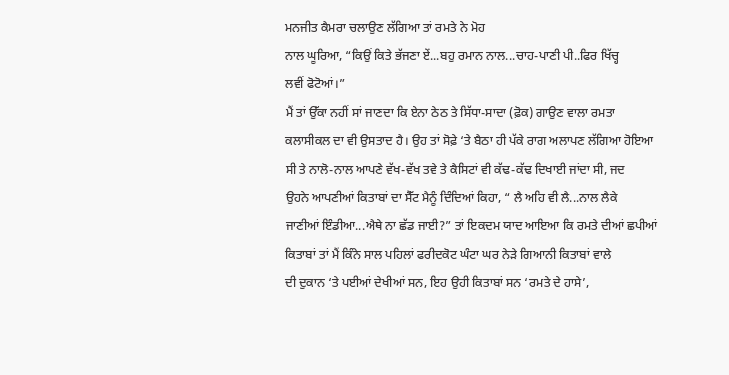ਮਨਜੀਤ ਕੈਮਰਾ ਚਲਾਉਣ ਲੱਗਿਆ ਤਾਂ ਰਮਤੇ ਨੇ ਮੋਹ
ਨਾਲ ਘੂਰਿਆ, “ਕਿਉਂ ਕਿਤੇ ਭੱਜਣਾ ਏਂ...ਬਹੁ ਰਮਾਨ ਨਾਲ...ਚਾਹ-ਪਾਣੀ ਪੀ..ਫਿਰ ਖਿੱਚ੍ਹ
ਲਵੀਂ ਫੋਟੋਆਂ।”
ਮੈਂ ਤਾਂ ਉੱਕਾ ਨਹੀਂ ਸਾਂ ਜਾਣਦਾ ਕਿ ਏਨਾ ਠੇਠ ਤੇ ਸਿੱਧਾ-ਸਾਦਾ (ਫ਼ੋਕ) ਗਾਉਣ ਵਾਲਾ ਰਮਤਾ
ਕਲਾਸੀਕਲ ਦਾ ਵੀ ਉਸਤਾਦ ਹੈ। ਉਹ ਤਾਂ ਸੋਫ਼ੇ ‘ਤੇ ਬੈਠਾ ਹੀ ਪੱਕੇ ਰਾਗ ਅਲਾਪਣ ਲੱਗਿਆ ਹੋਇਆ
ਸੀ ਤੇ ਨਾਲੋ-ਨਾਲ ਆਪਣੇ ਵੱਖ-ਵੱਖ ਤਵੇ ਤੇ ਕੈਸਿਟਾਂ ਵੀ ਕੱਢ-ਕੱਢ ਦਿਖਾਈ ਜਾਂਦਾ ਸੀ, ਜਦ
ਉਹਨੇ ਆਪਣੀਆਂ ਕਿਤਾਬਾਂ ਦਾ ਸੈੱਟ ਮੈਨੂੰ ਦਿੰਦਿਆਂ ਕਿਹਾ, “ ਲੈ ਅਹਿ ਵੀ ਲੈ...ਨਾਲ ਲੈਕੇ
ਜਾਣੀਆਂ ਇੰਡੀਆ...ਐਥੇ ਨਾ ਛੱਡ ਜਾਈ?” ਤਾਂ ਇਕਦਮ ਯਾਦ ਆਇਆ ਕਿ ਰਮਤੇ ਦੀਆਂ ਛਪੀਆਂ
ਕਿਤਾਬਾਂ ਤਾਂ ਮੈਂ ਕਿੰਨੇ ਸਾਲ ਪਹਿਲਾਂ ਫਰੀਦਕੋਟ ਘੰਟਾ ਘਰ ਨੇੜੇ ਗਿਆਨੀ ਕਿਤਾਬਾਂ ਵਾਲੇ
ਦੀ ਦੁਕਾਨ ‘ਤੇ ਪਈਆਂ ਦੇਖੀਆਂ ਸਨ, ਇਹ ਉਹੀ ਕਿਤਾਬਾਂ ਸਨ ‘ਰਮਤੇ ਦੇ ਹਾਸੇ’,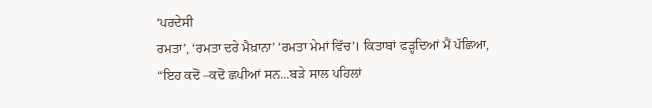‘ਪਰਦੇਸੀ
ਰਮਤਾ’, ‘ਰਮਤਾ ਦਰੇ ਮੈਖ਼ਾਨਾ’ ‘ਰਮਤਾ ਮੇਮਾਂ ਵਿੱਚ’। ਕਿਤਾਬਾਂ ਫੜ੍ਹਦਿਆਂ ਮੈਂ ਪੱਛਿਆ,
“ਇਹ ਕਦੋਂ –ਕਦੋਂ ਛਪੀਆਂ ਸਨ...ਬੜੇ ਸਾਲ ਪਹਿਲਾਂ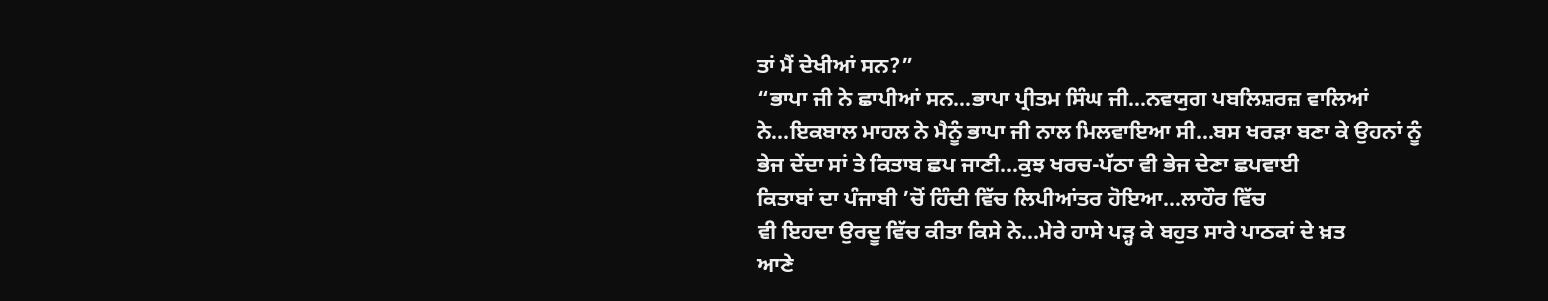ਤਾਂ ਮੈਂ ਦੇਖੀਆਂ ਸਨ?”
“ਭਾਪਾ ਜੀ ਨੇ ਛਾਪੀਆਂ ਸਨ...ਭਾਪਾ ਪ੍ਰੀਤਮ ਸਿੰਘ ਜੀ...ਨਵਯੁਗ ਪਬਲਿਸ਼ਰਜ਼ ਵਾਲਿਆਂ
ਨੇ...ਇਕਬਾਲ ਮਾਹਲ ਨੇ ਮੈਨੂੰ ਭਾਪਾ ਜੀ ਨਾਲ ਮਿਲਵਾਇਆ ਸੀ...ਬਸ ਖਰੜਾ ਬਣਾ ਕੇ ਉਹਨਾਂ ਨੂੰ
ਭੇਜ ਦੇਂਦਾ ਸਾਂ ਤੇ ਕਿਤਾਬ ਛਪ ਜਾਣੀ...ਕੁਝ ਖਰਚ-ਪੱਠਾ ਵੀ ਭੇਜ ਦੇਣਾ ਛਪਵਾਈ
ਕਿਤਾਬਾਂ ਦਾ ਪੰਜਾਬੀ ’ਚੋਂ ਹਿੰਦੀ ਵਿੱਚ ਲਿਪੀਆਂਤਰ ਹੋਇਆ...ਲਾਹੌਰ ਵਿੱਚ
ਵੀ ਇਹਦਾ ਉਰਦੂ ਵਿੱਚ ਕੀਤਾ ਕਿਸੇ ਨੇ...ਮੇਰੇ ਹਾਸੇ ਪੜ੍ਹ ਕੇ ਬਹੁਤ ਸਾਰੇ ਪਾਠਕਾਂ ਦੇ ਖ਼ਤ
ਆਣੇ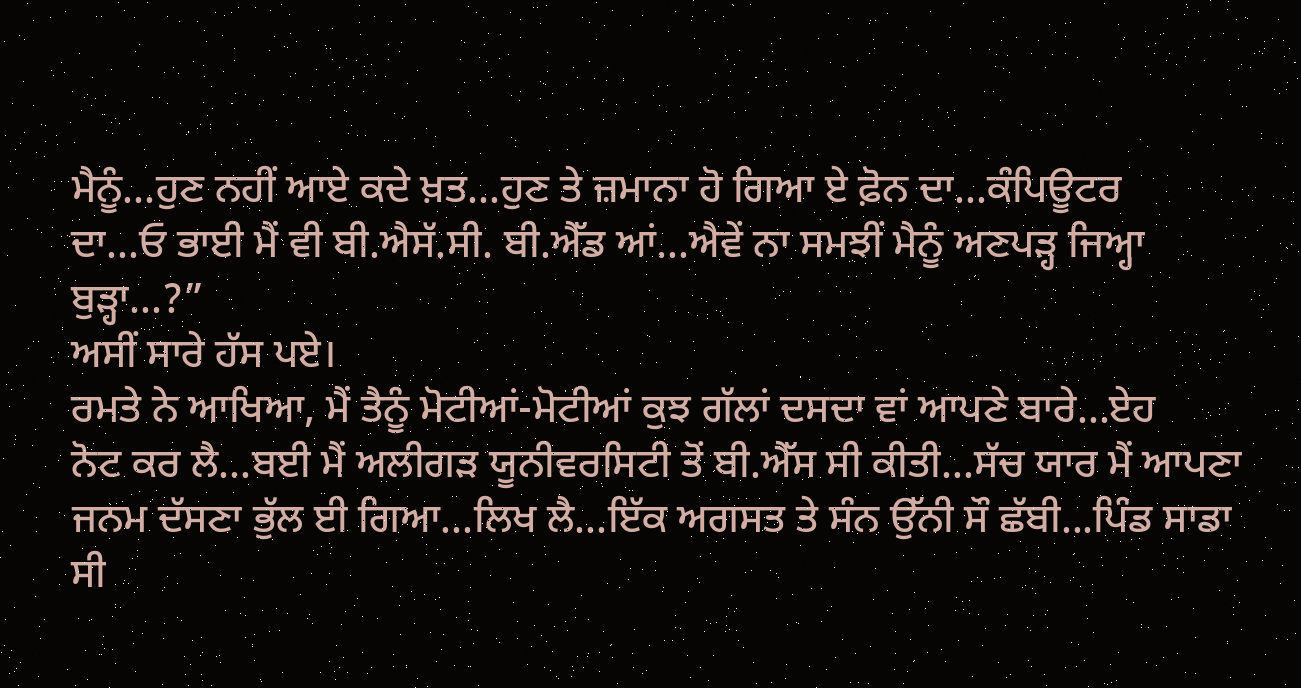ਮੈਨੂੰ...ਹੁਣ ਨਹੀਂ ਆਏ ਕਦੇ ਖ਼ਤ...ਹੁਣ ਤੇ ਜ਼ਮਾਨਾ ਹੋ ਗਿਆ ਏ ਫ਼ੋਨ ਦਾ...ਕੰਪਿਊਟਰ
ਦਾ...ਓ ਭਾਈ ਮੈਂ ਵੀ ਬੀ.ਐਸੱ.ਸੀ. ਬੀ.ਐੱਡ ਆਂ...ਐਵੇਂ ਨਾ ਸਮਝੀਂ ਮੈਨੂੰ ਅਣਪੜ੍ਹ ਜਿਅ੍ਹਾ
ਬੁੜ੍ਹਾ...?”
ਅਸੀਂ ਸਾਰੇ ਹੱਸ ਪਏ।
ਰਮਤੇ ਨੇ ਆਖਿਆ, ਮੈਂ ਤੈਨੂੰ ਮੋਟੀਆਂ-ਮੋਟੀਆਂ ਕੁਝ ਗੱਲਾਂ ਦਸਦਾ ਵਾਂ ਆਪਣੇ ਬਾਰੇ...ਏਹ
ਨੋਟ ਕਰ ਲੈ...ਬਈ ਮੈਂ ਅਲੀਗੜ ਯੂਨੀਵਰਸਿਟੀ ਤੋਂ ਬੀ.ਐੱਸ ਸੀ ਕੀਤੀ...ਸੱਚ ਯਾਰ ਮੈਂ ਆਪਣਾ
ਜਨਮ ਦੱਸਣਾ ਭੁੱਲ ਈ ਗਿਆ...ਲਿਖ ਲੈ...ਇੱਕ ਅਗਸਤ ਤੇ ਸੰਨ ਉੱਨੀ ਸੌ ਛੱਬੀ...ਪਿੰਡ ਸਾਡਾ
ਸੀ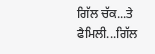ਗਿੱਲ ਚੱਕ...ਤੇ ਫੈਮਿਲੀ...ਗਿੱਲ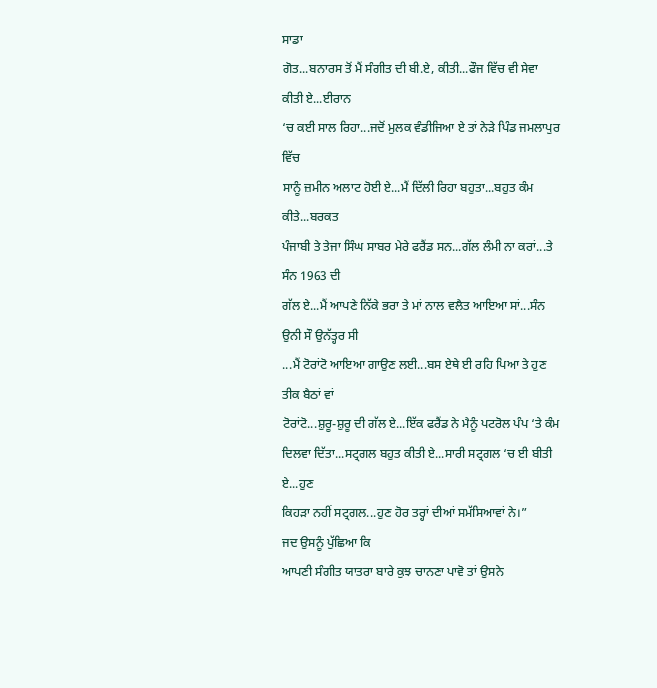ਸਾਡਾ
ਗੋਤ...ਬਨਾਰਸ ਤੋਂ ਮੈਂ ਸੰਗੀਤ ਦੀ ਬੀ.ਏ, ਕੀਤੀ...ਫੌਜ ਵਿੱਚ ਵੀ ਸੇਵਾ ਕੀਤੀ ਏ...ਈਰਾਨ
‘ਚ ਕਈ ਸਾਲ ਰਿਹਾ...ਜਦੋਂ ਮੁਲਕ ਵੰਡੀਜਿਆ ਏ ਤਾਂ ਨੇੜੇ ਪਿੰਡ ਜਮਲਾਪੁਰ ਵਿੱਚ
ਸਾਨੂੰ ਜ਼ਮੀਨ ਅਲਾਟ ਹੋਈ ਏ...ਮੈਂ ਦਿੱਲੀ ਰਿਹਾ ਬਹੁਤਾ...ਬਹੁਤ ਕੰਮ ਕੀਤੇ...ਬਰਕਤ
ਪੰਜਾਬੀ ਤੇ ਤੇਜਾ ਸਿੰਘ ਸਾਬਰ ਮੇਰੇ ਫਰੈਂਡ ਸਨ...ਗੱਲ ਲੰਮੀ ਨਾ ਕਰਾਂ...ਤੇ ਸੰਨ 1963 ਦੀ
ਗੱਲ ਏ...ਮੈਂ ਆਪਣੇ ਨਿੱਕੇ ਭਰਾ ਤੇ ਮਾਂ ਨਾਲ ਵਲੈਤ ਆਇਆ ਸਾਂ...ਸੰਨ ਉਨੀ ਸੌ ਉਨੱਤ੍ਹਰ ਸੀ
...ਮੈਂ ਟੋਰਾਂਟੋ ਆਇਆ ਗਾਉਣ ਲਈ...ਬਸ ਏਥੇ ਈ ਰਹਿ ਪਿਆ ਤੇ ਹੁਣ ਤੀਕ ਬੈਠਾਂ ਵਾਂ
ਟੋਰਾਂਟੋ...ਸ਼ੁਰੂ-ਸ਼ੁਰੂ ਦੀ ਗੱਲ ਏ...ਇੱਕ ਫਰੈਂਡ ਨੇ ਮੈਨੂੰ ਪਟਰੋਲ ਪੰਪ ‘ਤੇ ਕੰਮ
ਦਿਲਵਾ ਦਿੱਤਾ...ਸਟ੍ਰਗਲ ਬਹੁਤ ਕੀਤੀ ਏ...ਸਾਰੀ ਸਟ੍ਰਗਲ ‘ਚ ਈ ਬੀਤੀ ਏ...ਹੁਣ
ਕਿਹੜਾ ਨਹੀਂ ਸਟ੍ਰਗਲ...ਹੁਣ ਹੋਰ ਤਰ੍ਹਾਂ ਦੀਆਂ ਸਮੱਸਿਆਵਾਂ ਨੇ।”
ਜਦ ਉਸਨੂੰ ਪੁੱਛਿਆ ਕਿ
ਆਪਣੀ ਸੰਗੀਤ ਯਾਤਰਾ ਬਾਰੇ ਕੁਝ ਚਾਨਣਾ ਪਾਵੋ ਤਾਂ ਉਸਨੇ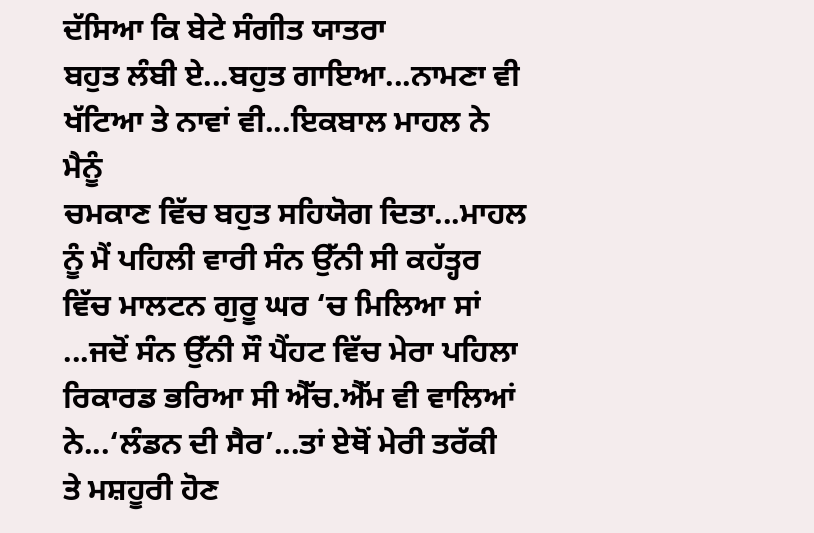ਦੱਸਿਆ ਕਿ ਬੇਟੇ ਸੰਗੀਤ ਯਾਤਰਾ
ਬਹੁਤ ਲੰਬੀ ਏ...ਬਹੁਤ ਗਾਇਆ...ਨਾਮਣਾ ਵੀ ਖੱਟਿਆ ਤੇ ਨਾਵਾਂ ਵੀ...ਇਕਬਾਲ ਮਾਹਲ ਨੇ ਮੈਨੂੰ
ਚਮਕਾਣ ਵਿੱਚ ਬਹੁਤ ਸਹਿਯੋਗ ਦਿਤਾ...ਮਾਹਲ ਨੂੰ ਮੈਂ ਪਹਿਲੀ ਵਾਰੀ ਸੰਨ ਉੱਨੀ ਸੀ ਕਹੱਤ੍ਹਰ
ਵਿੱਚ ਮਾਲਟਨ ਗੁਰੂ ਘਰ ‘ਚ ਮਿਲਿਆ ਸਾਂ ...ਜਦੋਂ ਸੰਨ ਉੱਨੀ ਸੌ ਪੈਂਹਟ ਵਿੱਚ ਮੇਰਾ ਪਹਿਲਾ
ਰਿਕਾਰਡ ਭਰਿਆ ਸੀ ਐੱਚ.ਐੱਮ ਵੀ ਵਾਲਿਆਂ ਨੇ...‘ਲੰਡਨ ਦੀ ਸੈਰ’...ਤਾਂ ਏਥੋਂ ਮੇਰੀ ਤਰੱਕੀ
ਤੇ ਮਸ਼ਹੂਰੀ ਹੋਣ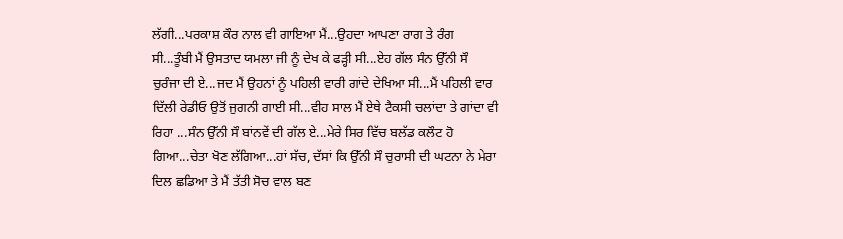ਲੱਗੀ...ਪਰਕਾਸ਼ ਕੌਰ ਨਾਲ ਵੀ ਗਾਇਆ ਮੈਂ...ਉਹਦਾ ਆਪਣਾ ਰਾਗ ਤੇ ਰੰਗ
ਸੀ...ਤੂੰਬੀ ਮੈਂ ਉਸਤਾਦ ਯਮਲਾ ਜੀ ਨੂੰ ਦੇਖ ਕੇ ਫੜ੍ਹੀ ਸੀ...ਏਹ ਗੱਲ ਸੰਨ ਉੱਨੀ ਸੌ
ਚੁਰੰਜਾ ਦੀ ਏ...ਜਦ ਮੈਂ ਉਹਨਾਂ ਨੂੰ ਪਹਿਲੀ ਵਾਰੀ ਗਾਂਦੇ ਦੇਖਿਆ ਸੀ...ਮੈਂ ਪਹਿਲੀ ਵਾਰ
ਦਿੱਲੀ ਰੇਡੀਓ ਉਤੋਂ ਜੁਗਨੀ ਗਾਈ ਸੀ...ਵੀਹ ਸਾਲ ਮੈਂ ਏਥੇ ਟੈਕਸੀ ਚਲਾਂਦਾ ਤੇ ਗਾਂਦਾ ਵੀ
ਰਿਹਾ ...ਸੰਨ ਉੱਨੀ ਸੌ ਬਾਂਨਵੇਂ ਦੀ ਗੱਲ ਏ...ਮੇਰੇ ਸਿਰ ਵਿੱਚ ਬਲੱਡ ਕਲੌਟ ਹੋ
ਗਿਆ...ਚੇਤਾ ਖੋਣ ਲੱਗਿਆ...ਹਾਂ ਸੱਚ, ਦੱਸਾਂ ਕਿ ਉੱਨੀ ਸੌ ਚੁਰਾਸੀ ਦੀ ਘਟਨਾ ਨੇ ਮੇਰਾ
ਦਿਲ ਛਡਿਆ ਤੇ ਮੈਂ ਤੱਤੀ ਸੋਚ ਵਾਲ ਬਣ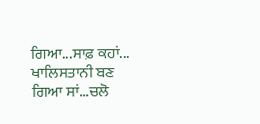ਗਿਆ...ਸਾਫ਼ ਕਹਾਂ... ਖਾਲਿਸਤਾਨੀ ਬਣ
ਗਿਆ ਸਾਂ...ਚਲੋ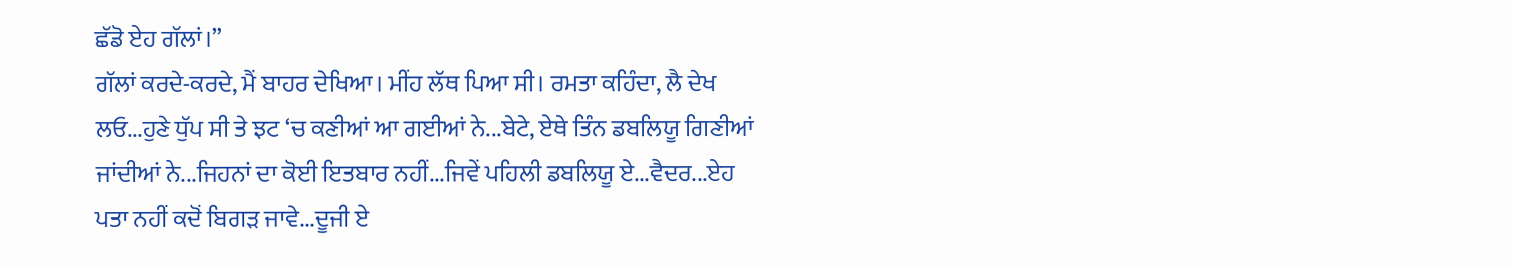ਛੱਡੋ ਏਹ ਗੱਲਾਂ।”
ਗੱਲਾਂ ਕਰਦੇ-ਕਰਦੇ, ਮੈਂ ਬਾਹਰ ਦੇਖਿਆ। ਮੀਂਹ ਲੱਥ ਪਿਆ ਸੀ। ਰਮਤਾ ਕਹਿੰਦਾ, ਲੈ ਦੇਖ
ਲਓ...ਹੁਣੇ ਧੁੱਪ ਸੀ ਤੇ ਝਟ ‘ਚ ਕਣੀਆਂ ਆ ਗਈਆਂ ਨੇ...ਬੇਟੇ, ਏਥੇ ਤਿੰਨ ਡਬਲਿਯੂ ਗਿਣੀਆਂ
ਜਾਂਦੀਆਂ ਨੇ...ਜਿਹਨਾਂ ਦਾ ਕੋਈ ਇਤਬਾਰ ਨਹੀਂ...ਜਿਵੇਂ ਪਹਿਲੀ ਡਬਲਿਯੂ ਏ...ਵੈਦਰ...ਏਹ
ਪਤਾ ਨਹੀਂ ਕਦੋਂ ਬਿਗੜ ਜਾਵੇ...ਦੂਜੀ ਏ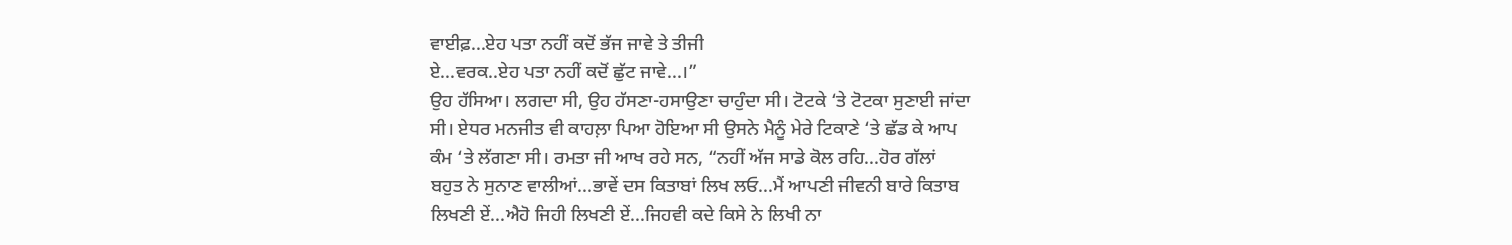ਵਾਈਫ਼...ਏਹ ਪਤਾ ਨਹੀਂ ਕਦੋਂ ਭੱਜ ਜਾਵੇ ਤੇ ਤੀਜੀ
ਏ...ਵਰਕ..ਏਹ ਪਤਾ ਨਹੀਂ ਕਦੋਂ ਛੁੱਟ ਜਾਵੇ...।”
ਉਹ ਹੱਸਿਆ। ਲਗਦਾ ਸੀ, ਉਹ ਹੱਸਣਾ-ਹਸਾਉਣਾ ਚਾਹੁੰਦਾ ਸੀ। ਟੋਟਕੇ ‘ਤੇ ਟੋਟਕਾ ਸੁਣਾਈ ਜਾਂਦਾ
ਸੀ। ਏਧਰ ਮਨਜੀਤ ਵੀ ਕਾਹਲ਼ਾ ਪਿਆ ਹੋਇਆ ਸੀ ਉਸਨੇ ਮੈਨੂੰ ਮੇਰੇ ਟਿਕਾਣੇ ‘ਤੇ ਛੱਡ ਕੇ ਆਪ
ਕੰਮ ‘ਤੇ ਲੱਗਣਾ ਸੀ। ਰਮਤਾ ਜੀ ਆਖ ਰਹੇ ਸਨ, “ਨਹੀਂ ਅੱਜ ਸਾਡੇ ਕੋਲ ਰਹਿ...ਹੋਰ ਗੱਲਾਂ
ਬਹੁਤ ਨੇ ਸੁਨਾਣ ਵਾਲੀਆਂ...ਭਾਵੇਂ ਦਸ ਕਿਤਾਬਾਂ ਲਿਖ ਲਓ...ਮੈਂ ਆਪਣੀ ਜੀਵਨੀ ਬਾਰੇ ਕਿਤਾਬ
ਲਿਖਣੀ ਏਂ...ਐਹੋ ਜਿਹੀ ਲਿਖਣੀ ਏਂ...ਜਿਹਵੀ ਕਦੇ ਕਿਸੇ ਨੇ ਲਿਖੀ ਨਾ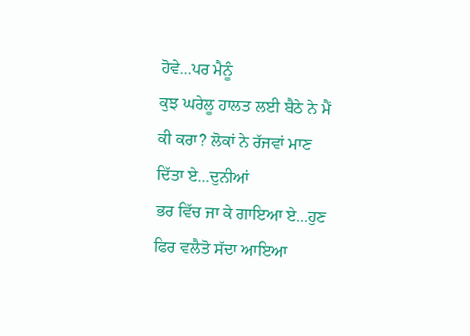ਹੋਵੇ...ਪਰ ਮੈਨੂੰ
ਕੁਝ ਘਰੇਲੂ ਹਾਲਤ ਲਈ ਬੈਠੇ ਨੇ ਮੈਂ ਕੀ ਕਰਾ? ਲੋਕਾਂ ਨੇ ਰੱਜਵਾਂ ਮਾਣ ਦਿੱਤਾ ਏ...ਦੁਨੀਆਂ
ਭਰ ਵਿੱਚ ਜਾ ਕੇ ਗਾਇਆ ਏ...ਹੁਣ ਫਿਰ ਵਲੈਤੋ ਸੱਦਾ ਆਇਆ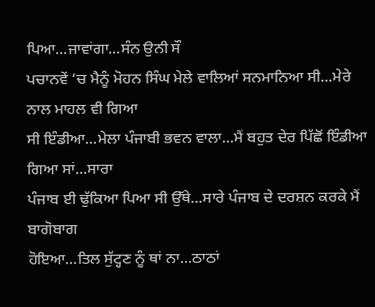ਪਿਆ...ਜਾਵਾਂਗਾ...ਸੰਨ ਉਨੀ ਸੌ
ਪਚਾਨਵੇਂ ‘ਚ ਮੈਨੂੰ ਮੋਹਨ ਸਿੰਘ ਮੇਲੇ ਵਾਲਿਆਂ ਸਨਮਾਨਿਆ ਸੀ...ਮੇਰੇ ਨਾਲ ਮਾਹਲ ਵੀ ਗਿਆ
ਸੀ ਇੰਡੀਆ...ਮੇਲਾ ਪੰਜਾਬੀ ਭਵਨ ਵਾਲਾ...ਮੈਂ ਬਹੁਤ ਦੇਰ ਪਿੱਛੋਂ ਇੰਡੀਆ ਗਿਆ ਸਾਂ...ਸਾਰਾ
ਪੰਜਾਬ ਈ ਢੁੱਕਿਆ ਪਿਆ ਸੀ ਉੱਥੇ...ਸਾਰੇ ਪੰਜਾਬ ਦੇ ਦਰਸ਼ਨ ਕਰਕੇ ਮੈਂ ਬਾਗੋਬਾਗ
ਹੋਇਆ...ਤਿਲ ਸੁੱਟ੍ਹਣ ਨੂੰ ਥਾਂ ਨਾ...ਠਾਠਾਂ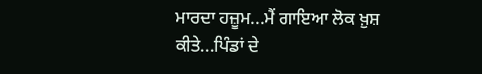ਮਾਰਦਾ ਹਜ਼ੂਮ...ਮੈਂ ਗਾਇਆ ਲੋਕ ਖ਼ੁਸ਼
ਕੀਤੇ...ਪਿੰਡਾਂ ਦੇ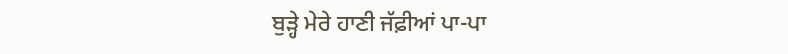ਬੁੜ੍ਹੇ ਮੇਰੇ ਹਾਣੀ ਜੱਫ਼ੀਆਂ ਪਾ-ਪਾ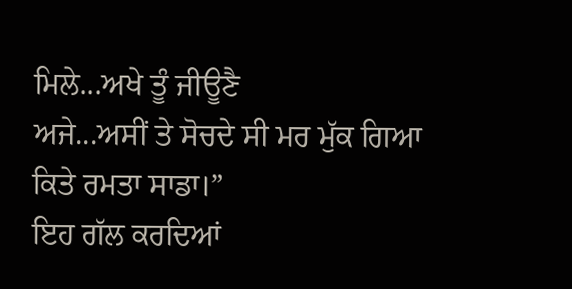ਮਿਲੇ...ਅਖੇ ਤੂੰ ਜੀਊਣੈ
ਅਜੇ...ਅਸੀਂ ਤੇ ਸੋਚਦੇ ਸੀ ਮਰ ਮੁੱਕ ਗਿਆ ਕਿਤੇ ਰਮਤਾ ਸਾਡਾ।”
ਇਹ ਗੱਲ ਕਰਦਿਆਂ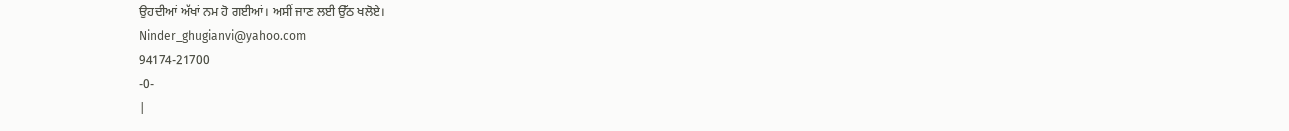ਉਹਦੀਆਂ ਅੱਖਾਂ ਨਮ ਹੋ ਗਈਆਂ। ਅਸੀਂ ਜਾਣ ਲਈ ਉੱਠ ਖਲੋਏ।
Ninder_ghugianvi@yahoo.com
94174-21700
-0-
|